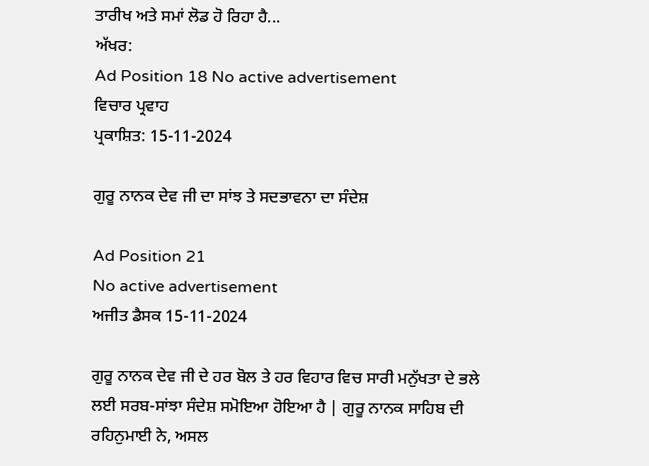ਤਾਰੀਖ ਅਤੇ ਸਮਾਂ ਲੋਡ ਹੋ ਰਿਹਾ ਹੈ...
ਅੱਖਰ:
Ad Position 18 No active advertisement
ਵਿਚਾਰ ਪ੍ਰਵਾਹ
ਪ੍ਰਕਾਸ਼ਿਤ: 15-11-2024

ਗੁਰੂ ਨਾਨਕ ਦੇਵ ਜੀ ਦਾ ਸਾਂਝ ਤੇ ਸਦਭਾਵਨਾ ਦਾ ਸੰਦੇਸ਼

Ad Position 21
No active advertisement
ਅਜੀਤ ਡੈਸਕ 15-11-2024

ਗੁਰੂ ਨਾਨਕ ਦੇਵ ਜੀ ਦੇ ਹਰ ਬੋਲ ਤੇ ਹਰ ਵਿਹਾਰ ਵਿਚ ਸਾਰੀ ਮਨੁੱਖਤਾ ਦੇ ਭਲੇ ਲਈ ਸਰਬ-ਸਾਂਝਾ ਸੰਦੇਸ਼ ਸਮੋਇਆ ਹੋਇਆ ਹੈ | ਗੁਰੂ ਨਾਨਕ ਸਾਹਿਬ ਦੀ ਰਹਿਨੁਮਾਈ ਨੇ, ਅਸਲ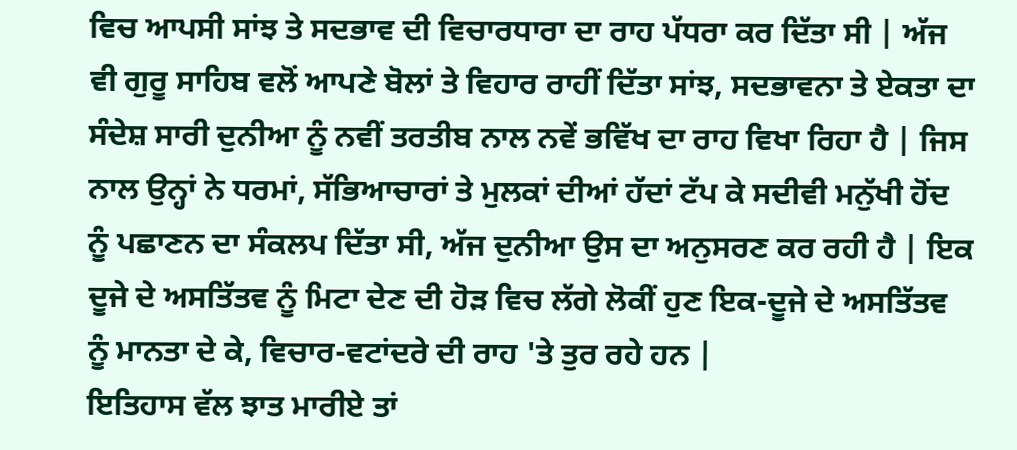ਵਿਚ ਆਪਸੀ ਸਾਂਝ ਤੇ ਸਦਭਾਵ ਦੀ ਵਿਚਾਰਧਾਰਾ ਦਾ ਰਾਹ ਪੱਧਰਾ ਕਰ ਦਿੱਤਾ ਸੀ | ਅੱਜ ਵੀ ਗੁਰੂ ਸਾਹਿਬ ਵਲੋਂ ਆਪਣੇ ਬੋਲਾਂ ਤੇ ਵਿਹਾਰ ਰਾਹੀਂ ਦਿੱਤਾ ਸਾਂਝ, ਸਦਭਾਵਨਾ ਤੇ ਏਕਤਾ ਦਾ ਸੰਦੇਸ਼ ਸਾਰੀ ਦੁਨੀਆ ਨੂੰ ਨਵੀਂ ਤਰਤੀਬ ਨਾਲ ਨਵੇਂ ਭਵਿੱਖ ਦਾ ਰਾਹ ਵਿਖਾ ਰਿਹਾ ਹੈ | ਜਿਸ ਨਾਲ ਉਨ੍ਹਾਂ ਨੇ ਧਰਮਾਂ, ਸੱਭਿਆਚਾਰਾਂ ਤੇ ਮੁਲਕਾਂ ਦੀਆਂ ਹੱਦਾਂ ਟੱਪ ਕੇ ਸਦੀਵੀ ਮਨੁੱਖੀ ਹੋਂਦ ਨੂੰ ਪਛਾਣਨ ਦਾ ਸੰਕਲਪ ਦਿੱਤਾ ਸੀ, ਅੱਜ ਦੁਨੀਆ ਉਸ ਦਾ ਅਨੁਸਰਣ ਕਰ ਰਹੀ ਹੈ | ਇਕ ਦੂਜੇ ਦੇ ਅਸਤਿੱਤਵ ਨੂੰ ਮਿਟਾ ਦੇਣ ਦੀ ਹੋੜ ਵਿਚ ਲੱਗੇ ਲੋਕੀਂ ਹੁਣ ਇਕ-ਦੂਜੇ ਦੇ ਅਸਤਿੱਤਵ ਨੂੰ ਮਾਨਤਾ ਦੇ ਕੇ, ਵਿਚਾਰ-ਵਟਾਂਦਰੇ ਦੀ ਰਾਹ 'ਤੇ ਤੁਰ ਰਹੇ ਹਨ |
ਇਤਿਹਾਸ ਵੱਲ ਝਾਤ ਮਾਰੀਏ ਤਾਂ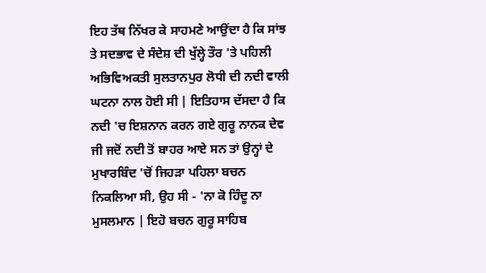ਇਹ ਤੱਥ ਨਿੱਖਰ ਕੇ ਸਾਹਮਣੇ ਆਉਂਦਾ ਹੈ ਕਿ ਸਾਂਝ ਤੇ ਸਦਭਾਵ ਦੇ ਸੰਦੇਸ਼ ਦੀ ਖੁੱਲ੍ਹੇ ਤੌਰ 'ਤੇ ਪਹਿਲੀ ਅਭਿਵਿਅਕਤੀ ਸੁਲਤਾਨਪੁਰ ਲੋਧੀ ਦੀ ਨਦੀ ਵਾਲੀ ਘਟਨਾ ਨਾਲ ਹੋਈ ਸੀ | ਇਤਿਹਾਸ ਦੱਸਦਾ ਹੈ ਕਿ ਨਦੀ 'ਚ ਇਸ਼ਨਾਨ ਕਰਨ ਗਏ ਗੁਰੂ ਨਾਨਕ ਦੇਵ ਜੀ ਜਦੋਂ ਨਦੀ ਤੋਂ ਬਾਹਰ ਆਏ ਸਨ ਤਾਂ ਉਨ੍ਹਾਂ ਦੇ ਮੁਖਾਰਬਿੰਦ 'ਚੋਂ ਜਿਹੜਾ ਪਹਿਲਾ ਬਚਨ ਨਿਕਲਿਆ ਸੀ, ਉਹ ਸੀ - 'ਨਾ ਕੋ ਹਿੰਦੂ ਨਾ ਮੁਸਲਮਾਨ | ਇਹੋ ਬਚਨ ਗੁਰੂ ਸਾਹਿਬ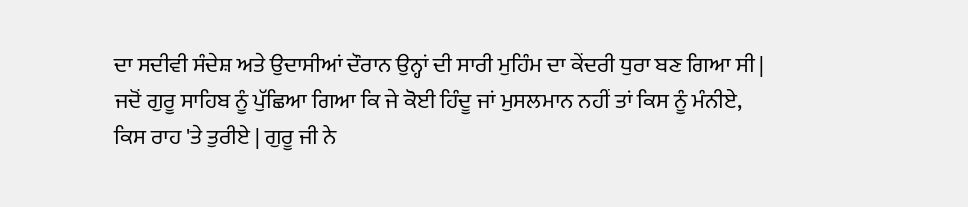ਦਾ ਸਦੀਵੀ ਸੰਦੇਸ਼ ਅਤੇ ਉਦਾਸੀਆਂ ਦੌਰਾਨ ਉਨ੍ਹਾਂ ਦੀ ਸਾਰੀ ਮੁਹਿੰਮ ਦਾ ਕੇਂਦਰੀ ਧੁਰਾ ਬਣ ਗਿਆ ਸੀ | ਜਦੋਂ ਗੁਰੂ ਸਾਹਿਬ ਨੂੰ ਪੁੱਛਿਆ ਗਿਆ ਕਿ ਜੇ ਕੋਈ ਹਿੰਦੂ ਜਾਂ ਮੁਸਲਮਾਨ ਨਹੀਂ ਤਾਂ ਕਿਸ ਨੂੰ ਮੰਨੀਏ, ਕਿਸ ਰਾਹ 'ਤੇ ਤੁਰੀਏ | ਗੁਰੂ ਜੀ ਨੇ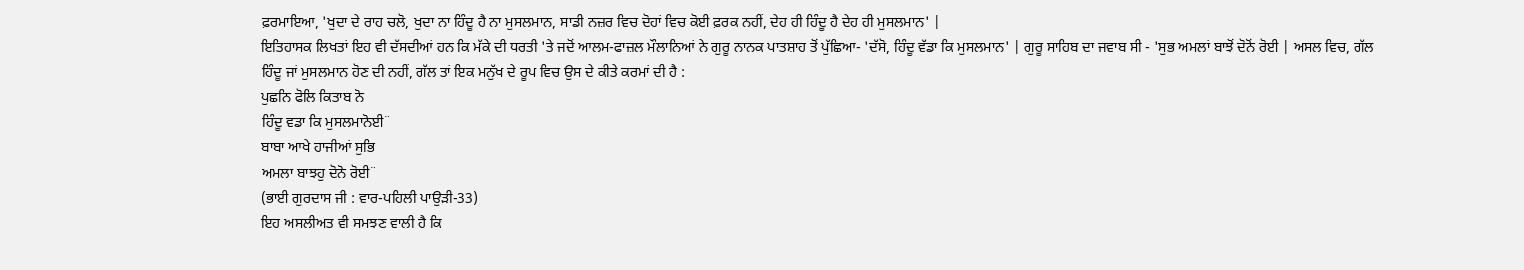ਫ਼ਰਮਾਇਆ, 'ਖੁਦਾ ਦੇ ਰਾਹ ਚਲੋ, ਖੁਦਾ ਨਾ ਹਿੰਦੂ ਹੈ ਨਾ ਮੁਸਲਮਾਨ, ਸਾਡੀ ਨਜ਼ਰ ਵਿਚ ਦੋਹਾਂ ਵਿਚ ਕੋਈ ਫ਼ਰਕ ਨਹੀਂ, ਦੇਹ ਹੀ ਹਿੰਦੂ ਹੈ ਦੇਹ ਹੀ ਮੁਸਲਮਾਨ' |
ਇਤਿਹਾਸਕ ਲਿਖਤਾਂ ਇਹ ਵੀ ਦੱਸਦੀਆਂ ਹਨ ਕਿ ਮੱਕੇ ਦੀ ਧਰਤੀ 'ਤੇ ਜਦੋਂ ਆਲਮ-ਫਾਜ਼ਲ ਮੌਲਾਨਿਆਂ ਨੇ ਗੁਰੂ ਨਾਨਕ ਪਾਤਸ਼ਾਹ ਤੋਂ ਪੁੱਛਿਆ- 'ਦੱਸੋ, ਹਿੰਦੂ ਵੱਡਾ ਕਿ ਮੁਸਲਮਾਨ' | ਗੁਰੂ ਸਾਹਿਬ ਦਾ ਜਵਾਬ ਸੀ - 'ਸੁਭ ਅਮਲਾਂ ਬਾਝੋਂ ਦੋਨੋਂ ਰੋਈ | ਅਸਲ ਵਿਚ, ਗੱਲ ਹਿੰਦੂ ਜਾਂ ਮੁਸਲਮਾਨ ਹੋਣ ਦੀ ਨਹੀਂ, ਗੱਲ ਤਾਂ ਇਕ ਮਨੁੱਖ ਦੇ ਰੂਪ ਵਿਚ ਉਸ ਦੇ ਕੀਤੇ ਕਰਮਾਂ ਦੀ ਹੈ :
ਪੁਛਨਿ ਫੋਲਿ ਕਿਤਾਬ ਨੋ
ਹਿੰਦੂ ਵਡਾ ਕਿ ਮੁਸਲਮਾਨੋਈ¨
ਬਾਬਾ ਆਖੇ ਹਾਜੀਆਂ ਸੁਭਿ
ਅਮਲਾ ਬਾਝਹੁ ਦੋਨੋ ਰੋਈ¨
(ਭਾਈ ਗੁਰਦਾਸ ਜੀ : ਵਾਰ-ਪਹਿਲੀ ਪਾਉੜੀ-33)
ਇਹ ਅਸਲੀਅਤ ਵੀ ਸਮਝਣ ਵਾਲੀ ਹੈ ਕਿ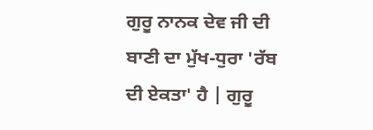ਗੁਰੂ ਨਾਨਕ ਦੇਵ ਜੀ ਦੀ ਬਾਣੀ ਦਾ ਮੁੱਖ-ਧੁਰਾ 'ਰੱਬ ਦੀ ਏਕਤਾ' ਹੈ | ਗੁਰੂ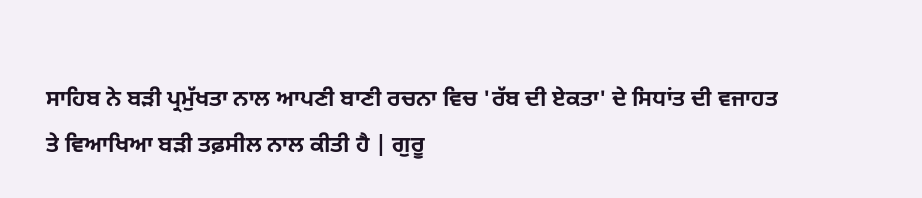ਸਾਹਿਬ ਨੇ ਬੜੀ ਪ੍ਰਮੁੱਖਤਾ ਨਾਲ ਆਪਣੀ ਬਾਣੀ ਰਚਨਾ ਵਿਚ 'ਰੱਬ ਦੀ ਏਕਤਾ' ਦੇ ਸਿਧਾਂਤ ਦੀ ਵਜਾਹਤ ਤੇ ਵਿਆਖਿਆ ਬੜੀ ਤਫ਼ਸੀਲ ਨਾਲ ਕੀਤੀ ਹੈ | ਗੁਰੂ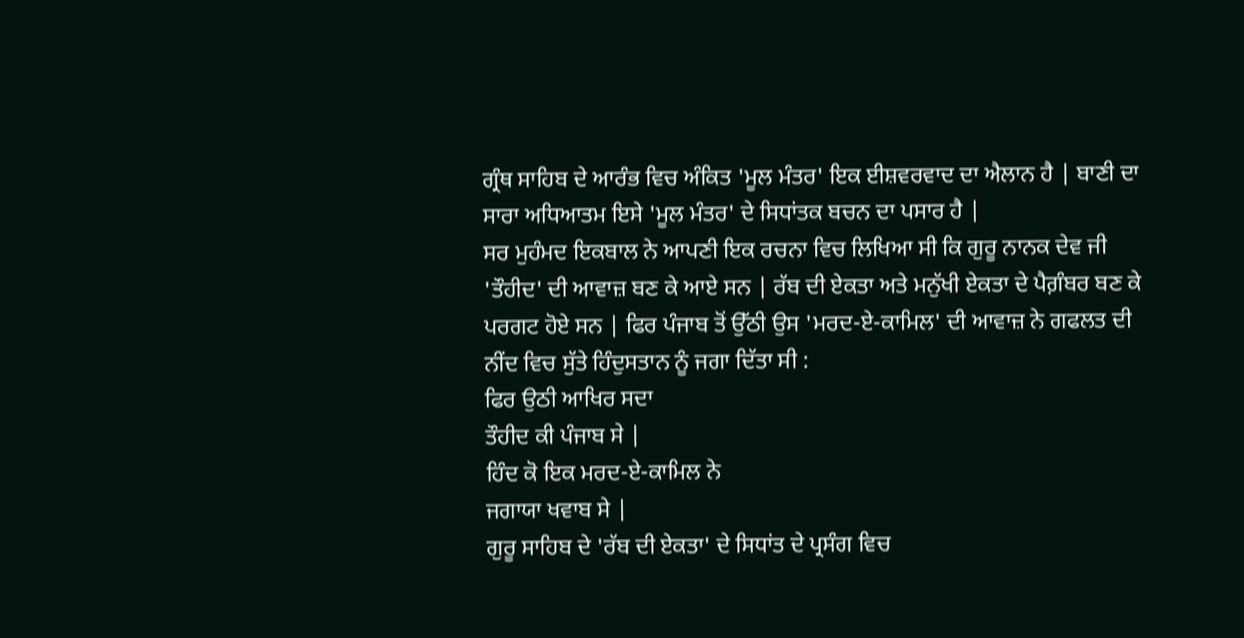ਗ੍ਰੰਥ ਸਾਹਿਬ ਦੇ ਆਰੰਭ ਵਿਚ ਅੰਕਿਤ 'ਮੂਲ ਮੰਤਰ' ਇਕ ਈਸ਼ਵਰਵਾਦ ਦਾ ਐਲਾਨ ਹੈ | ਬਾਣੀ ਦਾ ਸਾਰਾ ਅਧਿਆਤਮ ਇਸੇ 'ਮੂਲ ਮੰਤਰ' ਦੇ ਸਿਧਾਂਤਕ ਬਚਨ ਦਾ ਪਸਾਰ ਹੈ |
ਸਰ ਮੁਹੰਮਦ ਇਕਬਾਲ ਨੇ ਆਪਣੀ ਇਕ ਰਚਨਾ ਵਿਚ ਲਿਖਿਆ ਸੀ ਕਿ ਗੁਰੂ ਨਾਨਕ ਦੇਵ ਜੀ 'ਤੌਹੀਦ' ਦੀ ਆਵਾਜ਼ ਬਣ ਕੇ ਆਏ ਸਨ | ਰੱਬ ਦੀ ਏਕਤਾ ਅਤੇ ਮਨੁੱਖੀ ਏਕਤਾ ਦੇ ਪੈਗ਼ੰਬਰ ਬਣ ਕੇ ਪਰਗਟ ਹੋਏ ਸਨ | ਫਿਰ ਪੰਜਾਬ ਤੋਂ ਉੱਠੀ ਉਸ 'ਮਰਦ-ਏ-ਕਾਮਿਲ' ਦੀ ਆਵਾਜ਼ ਨੇ ਗਫਲਤ ਦੀ ਨੀਂਦ ਵਿਚ ਸੁੱਤੇ ਹਿੰਦੁਸਤਾਨ ਨੂੰ ਜਗਾ ਦਿੱਤਾ ਸੀ :
ਫਿਰ ਉਠੀ ਆਖਿਰ ਸਦਾ
ਤੌਹੀਦ ਕੀ ਪੰਜਾਬ ਸੇ |
ਹਿੰਦ ਕੋ ਇਕ ਮਰਦ-ਏ-ਕਾਮਿਲ ਨੇ
ਜਗਾਯਾ ਖਵਾਬ ਸੇ |
ਗੁਰੂ ਸਾਹਿਬ ਦੇ 'ਰੱਬ ਦੀ ਏਕਤਾ' ਦੇ ਸਿਧਾਂਤ ਦੇ ਪ੍ਰਸੰਗ ਵਿਚ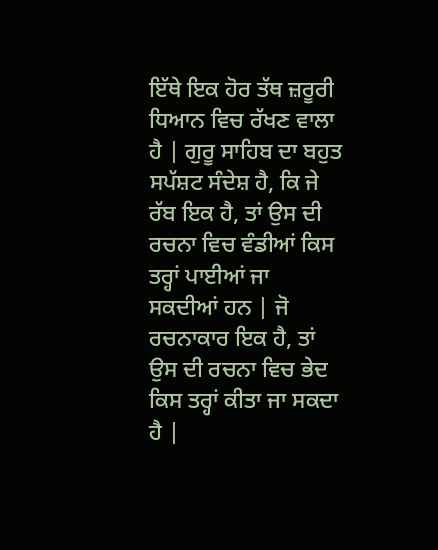ਇੱਥੇ ਇਕ ਹੋਰ ਤੱਥ ਜ਼ਰੂਰੀ ਧਿਆਨ ਵਿਚ ਰੱਖਣ ਵਾਲਾ ਹੈ | ਗੁਰੂ ਸਾਹਿਬ ਦਾ ਬਹੁਤ ਸਪੱਸ਼ਟ ਸੰਦੇਸ਼ ਹੈ, ਕਿ ਜੇ ਰੱਬ ਇਕ ਹੈ, ਤਾਂ ਉਸ ਦੀ ਰਚਨਾ ਵਿਚ ਵੰਡੀਆਂ ਕਿਸ ਤਰ੍ਹਾਂ ਪਾਈਆਂ ਜਾ ਸਕਦੀਆਂ ਹਨ | ਜੋ ਰਚਨਾਕਾਰ ਇਕ ਹੈ, ਤਾਂ ਉਸ ਦੀ ਰਚਨਾ ਵਿਚ ਭੇਦ ਕਿਸ ਤਰ੍ਹਾਂ ਕੀਤਾ ਜਾ ਸਕਦਾ ਹੈ |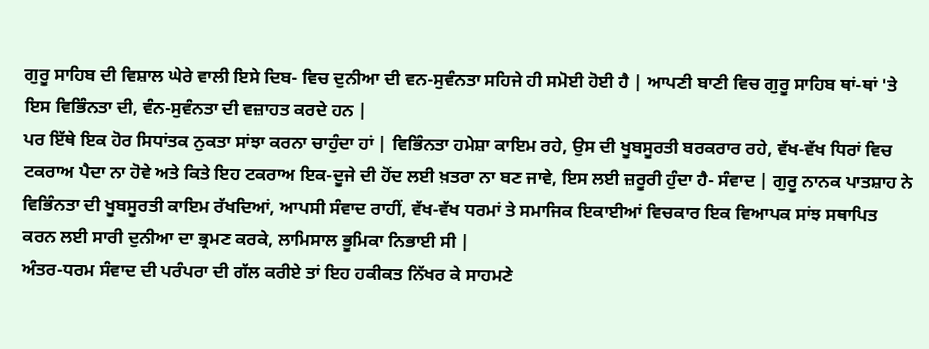ਗੁਰੂ ਸਾਹਿਬ ਦੀ ਵਿਸ਼ਾਲ ਘੇਰੇ ਵਾਲੀ ਇਸੇ ਦਿਬ- ਵਿਚ ਦੁਨੀਆ ਦੀ ਵਨ-ਸੁਵੰਨਤਾ ਸਹਿਜੇ ਹੀ ਸਮੋਈ ਹੋਈ ਹੈ | ਆਪਣੀ ਬਾਣੀ ਵਿਚ ਗੁਰੂ ਸਾਹਿਬ ਥਾਂ-ਥਾਂ 'ਤੇ ਇਸ ਵਿਭਿੰਨਤਾ ਦੀ, ਵੰਨ-ਸੁਵੰਨਤਾ ਦੀ ਵਜ਼ਾਹਤ ਕਰਦੇ ਹਨ |
ਪਰ ਇੱਥੇ ਇਕ ਹੋਰ ਸਿਧਾਂਤਕ ਨੁਕਤਾ ਸਾਂਝਾ ਕਰਨਾ ਚਾਹੁੰਦਾ ਹਾਂ | ਵਿਭਿੰਨਤਾ ਹਮੇਸ਼ਾ ਕਾਇਮ ਰਹੇ, ਉਸ ਦੀ ਖੂਬਸੂਰਤੀ ਬਰਕਰਾਰ ਰਹੇ, ਵੱਖ-ਵੱਖ ਧਿਰਾਂ ਵਿਚ ਟਕਰਾਅ ਪੈਦਾ ਨਾ ਹੋਵੇ ਅਤੇ ਕਿਤੇ ਇਹ ਟਕਰਾਅ ਇਕ-ਦੂਜੇ ਦੀ ਹੋਂਦ ਲਈ ਖ਼ਤਰਾ ਨਾ ਬਣ ਜਾਵੇ, ਇਸ ਲਈ ਜ਼ਰੂਰੀ ਹੁੰਦਾ ਹੈ- ਸੰਵਾਦ | ਗੁਰੂ ਨਾਨਕ ਪਾਤਸ਼ਾਹ ਨੇ ਵਿਭਿੰਨਤਾ ਦੀ ਖੂਬਸੂਰਤੀ ਕਾਇਮ ਰੱਖਦਿਆਂ, ਆਪਸੀ ਸੰਵਾਦ ਰਾਹੀਂ, ਵੱਖ-ਵੱਖ ਧਰਮਾਂ ਤੇ ਸਮਾਜਿਕ ਇਕਾਈਆਂ ਵਿਚਕਾਰ ਇਕ ਵਿਆਪਕ ਸਾਂਝ ਸਥਾਪਿਤ ਕਰਨ ਲਈ ਸਾਰੀ ਦੁਨੀਆ ਦਾ ਭ੍ਰਮਣ ਕਰਕੇ, ਲਾਮਿਸਾਲ ਭੂਮਿਕਾ ਨਿਭਾਈ ਸੀ |
ਅੰਤਰ-ਧਰਮ ਸੰਵਾਦ ਦੀ ਪਰੰਪਰਾ ਦੀ ਗੱਲ ਕਰੀਏ ਤਾਂ ਇਹ ਹਕੀਕਤ ਨਿੱਖਰ ਕੇ ਸਾਹਮਣੇ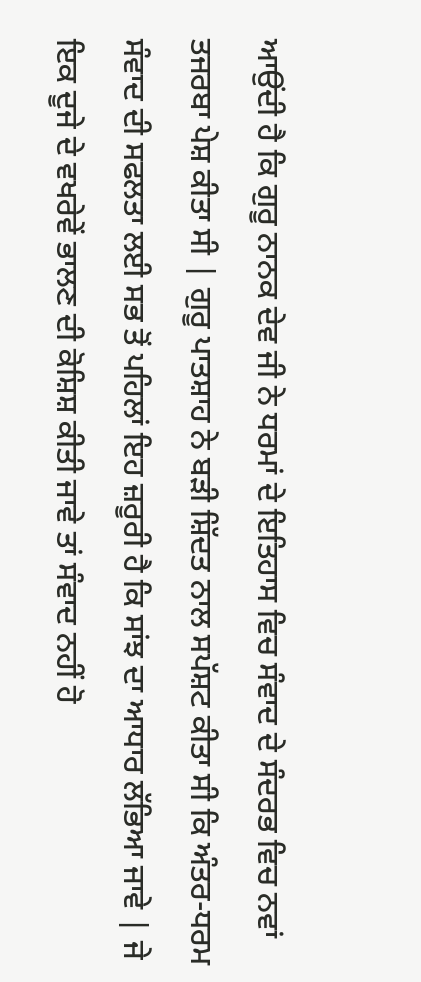ਆਉਂਦੀ ਹੈ ਕਿ ਗੁਰੂ ਨਾਨਕ ਦੇਵ ਜੀ ਨੇ ਧਰਮਾਂ ਦੇ ਇਤਿਹਾਸ ਵਿਚ ਸੰਵਾਦ ਦੇ ਸੰਦਰਭ ਵਿਚ ਨਵਾਂ ਤਜਰਬਾ ਪੇਸ਼ ਕੀਤਾ ਸੀ | ਗੁਰੂ ਪਾਤਸ਼ਾਹ ਨੇ ਬੜੀ ਸ਼ਿੱਦਤ ਨਾਲ ਸਪੱਸ਼ਟ ਕੀਤਾ ਸੀ ਕਿ ਅੰਤਰ-ਧਰਮ ਸੰਵਾਦ ਦੀ ਸਫਲਤਾ ਲਈ ਸਭ ਤੋਂ ਪਹਿਲਾਂ ਇਹ ਜ਼ਰੂਰੀ ਹੈ ਕਿ ਸਾਂਝ ਦਾ ਆਧਾਰ ਲੱਭਿਆ ਜਾਵੇ | ਜੇ ਇਕ ਦੂਜੇ ਦੇ ਵਖਰੇਵੇਂ ਭਾਲਣ ਦੀ ਕੋਸ਼ਿਸ਼ ਕੀਤੀ ਜਾਵੇ ਤਾਂ ਸੰਵਾਦ ਨਹੀਂ ਹੋ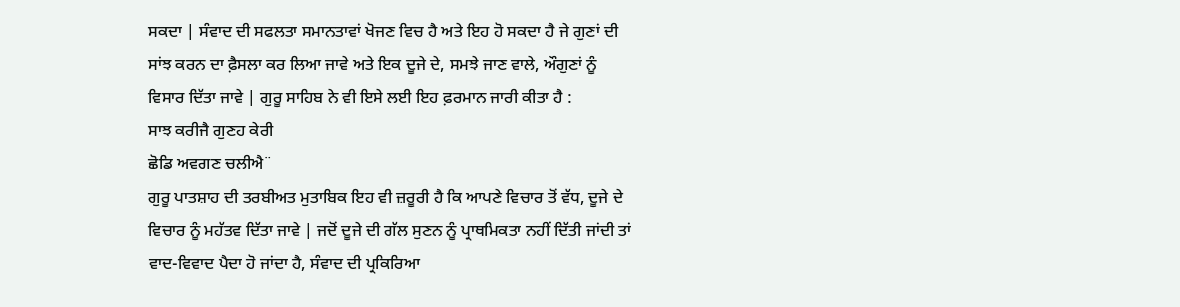ਸਕਦਾ | ਸੰਵਾਦ ਦੀ ਸਫਲਤਾ ਸਮਾਨਤਾਵਾਂ ਖੋਜਣ ਵਿਚ ਹੈ ਅਤੇ ਇਹ ਹੋ ਸਕਦਾ ਹੈ ਜੇ ਗੁਣਾਂ ਦੀ ਸਾਂਝ ਕਰਨ ਦਾ ਫ਼ੈਸਲਾ ਕਰ ਲਿਆ ਜਾਵੇ ਅਤੇ ਇਕ ਦੂਜੇ ਦੇ, ਸਮਝੇ ਜਾਣ ਵਾਲੇ, ਔਗੁਣਾਂ ਨੂੰ ਵਿਸਾਰ ਦਿੱਤਾ ਜਾਵੇ | ਗੁਰੂ ਸਾਹਿਬ ਨੇ ਵੀ ਇਸੇ ਲਈ ਇਹ ਫ਼ਰਮਾਨ ਜਾਰੀ ਕੀਤਾ ਹੈ :
ਸਾਝ ਕਰੀਜੈ ਗੁਣਹ ਕੇਰੀ
ਛੋਡਿ ਅਵਗਣ ਚਲੀਐ¨
ਗੁਰੂ ਪਾਤਸ਼ਾਹ ਦੀ ਤਰਬੀਅਤ ਮੁਤਾਬਿਕ ਇਹ ਵੀ ਜ਼ਰੂਰੀ ਹੈ ਕਿ ਆਪਣੇ ਵਿਚਾਰ ਤੋਂ ਵੱਧ, ਦੂਜੇ ਦੇ ਵਿਚਾਰ ਨੂੰ ਮਹੱਤਵ ਦਿੱਤਾ ਜਾਵੇ | ਜਦੋਂ ਦੂਜੇ ਦੀ ਗੱਲ ਸੁਣਨ ਨੂੰ ਪ੍ਰਾਥਮਿਕਤਾ ਨਹੀਂ ਦਿੱਤੀ ਜਾਂਦੀ ਤਾਂ ਵਾਦ-ਵਿਵਾਦ ਪੈਦਾ ਹੋ ਜਾਂਦਾ ਹੈ, ਸੰਵਾਦ ਦੀ ਪ੍ਰਕਿਰਿਆ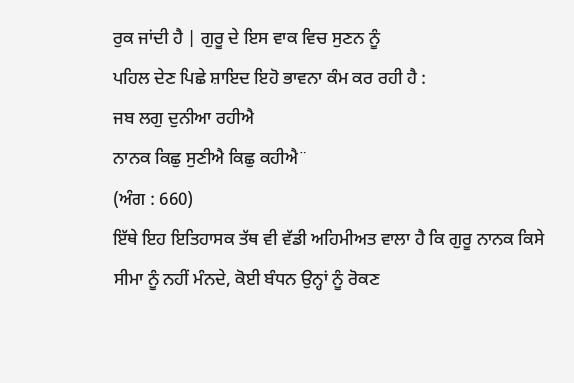ਰੁਕ ਜਾਂਦੀ ਹੈ | ਗੁਰੂ ਦੇ ਇਸ ਵਾਕ ਵਿਚ ਸੁਣਨ ਨੂੰ
ਪਹਿਲ ਦੇਣ ਪਿਛੇ ਸ਼ਾਇਦ ਇਹੋ ਭਾਵਨਾ ਕੰਮ ਕਰ ਰਹੀ ਹੈ :
ਜਬ ਲਗੁ ਦੁਨੀਆ ਰਹੀਐ
ਨਾਨਕ ਕਿਛੁ ਸੁਣੀਐ ਕਿਛੁ ਕਹੀਐ¨
(ਅੰਗ : 660)
ਇੱਥੇ ਇਹ ਇਤਿਹਾਸਕ ਤੱਥ ਵੀ ਵੱਡੀ ਅਹਿਮੀਅਤ ਵਾਲਾ ਹੈ ਕਿ ਗੁਰੂ ਨਾਨਕ ਕਿਸੇ ਸੀਮਾ ਨੂੰ ਨਹੀਂ ਮੰਨਦੇ, ਕੋਈ ਬੰਧਨ ਉਨ੍ਹਾਂ ਨੂੰ ਰੋਕਣ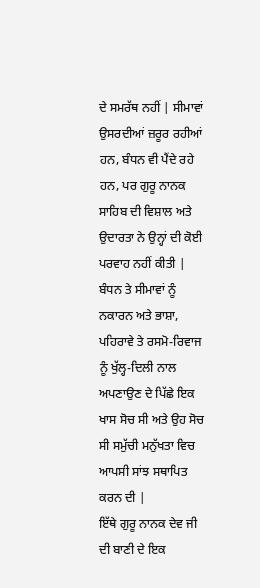ਦੇ ਸਮਰੱਥ ਨਹੀਂ | ਸੀਮਾਵਾਂ ਉਸਰਦੀਆਂ ਜ਼ਰੂਰ ਰਹੀਆਂ ਹਨ, ਬੰਧਨ ਵੀ ਪੈਂਦੇ ਰਹੇ ਹਨ, ਪਰ ਗੁਰੂ ਨਾਨਕ ਸਾਹਿਬ ਦੀ ਵਿਸ਼ਾਲ ਅਤੇ ਉਦਾਰਤਾ ਨੇ ਉਨ੍ਹਾਂ ਦੀ ਕੋਈ ਪਰਵਾਹ ਨਹੀਂ ਕੀਤੀ | ਬੰਧਨ ਤੇ ਸੀਮਾਵਾਂ ਨੂੰ ਨਕਾਰਨ ਅਤੇ ਭਾਸ਼ਾ, ਪਹਿਰਾਵੇ ਤੇ ਰਸਮੋ-ਰਿਵਾਜ ਨੂੰ ਖੁੱਲ੍ਹ-ਦਿਲੀ ਨਾਲ ਅਪਣਾਉਣ ਦੇ ਪਿੱਛੇ ਇਕ ਖਾਸ ਸੋਚ ਸੀ ਅਤੇ ਉਹ ਸੋਚ ਸੀ ਸਮੁੱਚੀ ਮਨੁੱਖਤਾ ਵਿਚ ਆਪਸੀ ਸਾਂਝ ਸਥਾਪਿਤ ਕਰਨ ਦੀ |
ਇੱਥੇ ਗੁਰੂ ਨਾਨਕ ਦੇਵ ਜੀ ਦੀ ਬਾਣੀ ਦੇ ਇਕ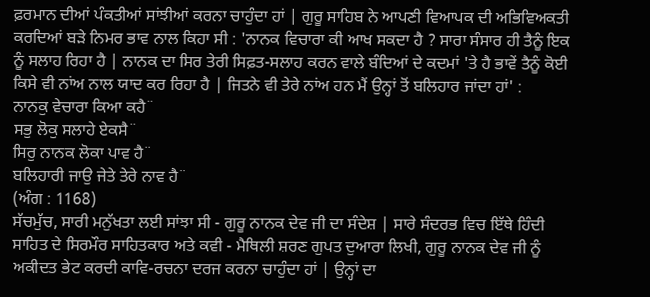ਫ਼ਰਮਾਨ ਦੀਆਂ ਪੰਕਤੀਆਂ ਸਾਂਝੀਆਂ ਕਰਨਾ ਚਾਹੁੰਦਾ ਹਾਂ | ਗੁਰੂ ਸਾਹਿਬ ਨੇ ਆਪਣੀ ਵਿਆਪਕ ਦੀ ਅਭਿਵਿਅਕਤੀ ਕਰਦਿਆਂ ਬੜੇ ਨਿਮਰ ਭਾਵ ਨਾਲ ਕਿਹਾ ਸੀ : 'ਨਾਨਕ ਵਿਚਾਰਾ ਕੀ ਆਖ ਸਕਦਾ ਹੈ ? ਸਾਰਾ ਸੰਸਾਰ ਹੀ ਤੈਨੂੰ ਇਕ ਨੂੰ ਸਲਾਹ ਰਿਹਾ ਹੈ | ਨਾਨਕ ਦਾ ਸਿਰ ਤੇਰੀ ਸਿਫ਼ਤ-ਸਲਾਹ ਕਰਨ ਵਾਲੇ ਬੰਦਿਆਂ ਦੇ ਕਦਮਾਂ 'ਤੇ ਹੈ ਭਾਵੇਂ ਤੈਨੂੰ ਕੋਈ ਕਿਸੇ ਵੀ ਨਾਂਅ ਨਾਲ ਯਾਦ ਕਰ ਰਿਹਾ ਹੈ | ਜਿਤਨੇ ਵੀ ਤੇਰੇ ਨਾਂਅ ਹਨ ਮੈਂ ਉਨ੍ਹਾਂ ਤੋਂ ਬਲਿਹਾਰ ਜਾਂਦਾ ਹਾਂ' :
ਨਾਨਕੁ ਵੇਚਾਰਾ ਕਿਆ ਕਹੈ¨
ਸਭੁ ਲੋਕੁ ਸਲਾਹੇ ਏਕਸੈ¨
ਸਿਰੁ ਨਾਨਕ ਲੋਕਾ ਪਾਵ ਹੈ¨
ਬਲਿਹਾਰੀ ਜਾਉ ਜੇਤੇ ਤੇਰੇ ਨਾਵ ਹੈ¨
(ਅੰਗ : 1168)
ਸੱਚਮੁੱਚ, ਸਾਰੀ ਮਨੁੱਖਤਾ ਲਈ ਸਾਂਝਾ ਸੀ - ਗੁਰੂ ਨਾਨਕ ਦੇਵ ਜੀ ਦਾ ਸੰਦੇਸ਼ | ਸਾਰੇ ਸੰਦਰਭ ਵਿਚ ਇੱਥੇ ਹਿੰਦੀ ਸਾਹਿਤ ਦੇ ਸਿਰਮੌਰ ਸਾਹਿਤਕਾਰ ਅਤੇ ਕਵੀ - ਮੈਥਿਲੀ ਸ਼ਰਣ ਗੁਪਤ ਦੁਆਰਾ ਲਿਖੀ, ਗੁਰੂ ਨਾਨਕ ਦੇਵ ਜੀ ਨੂੰ ਅਕੀਦਤ ਭੇਟ ਕਰਦੀ ਕਾਵਿ-ਰਚਨਾ ਦਰਜ ਕਰਨਾ ਚਾਹੁੰਦਾ ਹਾਂ | ਉਨ੍ਹਾਂ ਦਾ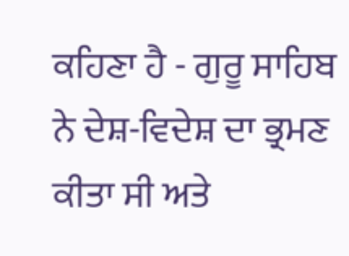ਕਹਿਣਾ ਹੈ - ਗੁਰੂ ਸਾਹਿਬ ਨੇ ਦੇਸ਼-ਵਿਦੇਸ਼ ਦਾ ਭ੍ਰਮਣ ਕੀਤਾ ਸੀ ਅਤੇ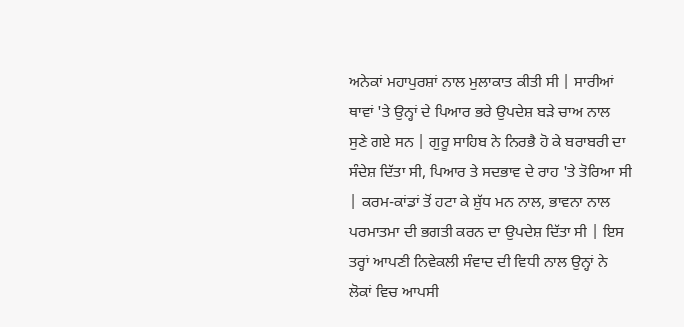ਅਨੇਕਾਂ ਮਹਾਪੁਰਸ਼ਾਂ ਨਾਲ ਮੁਲਾਕਾਤ ਕੀਤੀ ਸੀ | ਸਾਰੀਆਂ ਥਾਵਾਂ 'ਤੇ ਉਨ੍ਹਾਂ ਦੇ ਪਿਆਰ ਭਰੇ ਉਪਦੇਸ਼ ਬੜੇ ਚਾਅ ਨਾਲ ਸੁਣੇ ਗਏ ਸਨ | ਗੁਰੂ ਸਾਹਿਬ ਨੇ ਨਿਰਭੈ ਹੋ ਕੇ ਬਰਾਬਰੀ ਦਾ ਸੰਦੇਸ਼ ਦਿੱਤਾ ਸੀ, ਪਿਆਰ ਤੇ ਸਦਭਾਵ ਦੇ ਰਾਹ 'ਤੇ ਤੋਰਿਆ ਸੀ | ਕਰਮ-ਕਾਂਡਾਂ ਤੋਂ ਹਟਾ ਕੇ ਸ਼ੁੱਧ ਮਨ ਨਾਲ, ਭਾਵਨਾ ਨਾਲ ਪਰਮਾਤਮਾ ਦੀ ਭਗਤੀ ਕਰਨ ਦਾ ਉਪਦੇਸ਼ ਦਿੱਤਾ ਸੀ | ਇਸ ਤਰ੍ਹਾਂ ਆਪਣੀ ਨਿਵੇਕਲੀ ਸੰਵਾਦ ਦੀ ਵਿਧੀ ਨਾਲ ਉਨ੍ਹਾਂ ਨੇ ਲੋਕਾਂ ਵਿਚ ਆਪਸੀ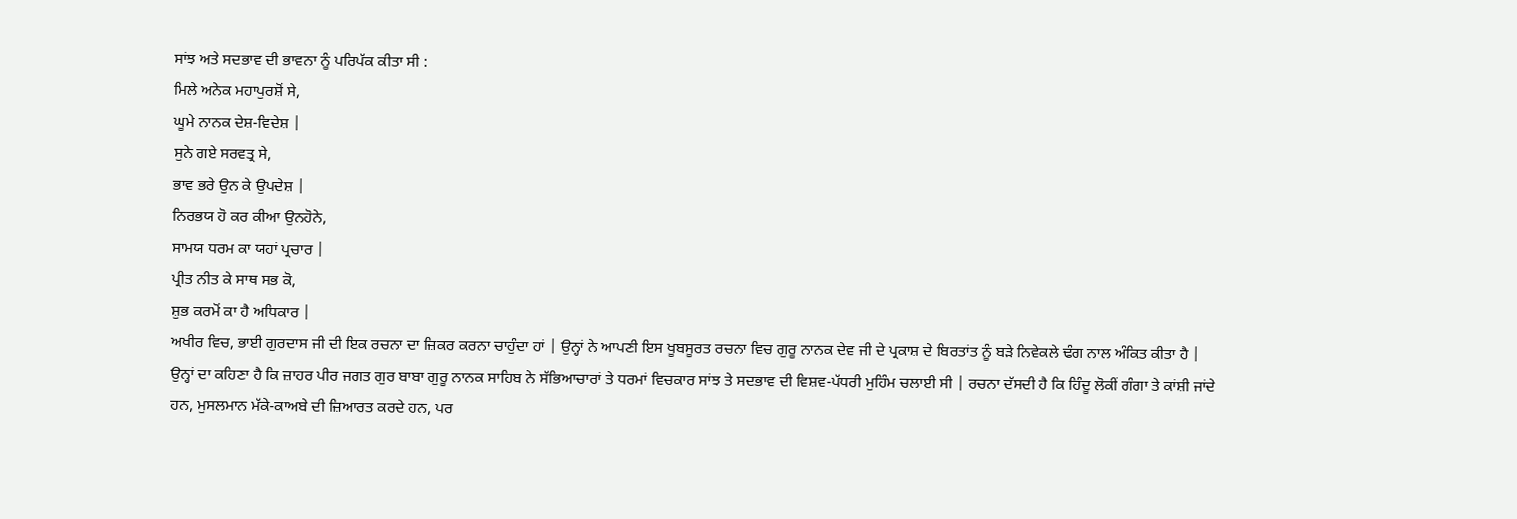ਸਾਂਝ ਅਤੇ ਸਦਭਾਵ ਦੀ ਭਾਵਨਾ ਨੂੰ ਪਰਿਪੱਕ ਕੀਤਾ ਸੀ :
ਮਿਲੇ ਅਨੇਕ ਮਹਾਪੁਰਸ਼ੋਂ ਸੇ,
ਘੂਮੇ ਨਾਨਕ ਦੇਸ਼-ਵਿਦੇਸ਼ |
ਸੁਨੇ ਗਏ ਸਰਵਤ੍ਰ ਸੇ,
ਭਾਵ ਭਰੇ ਉਨ ਕੇ ਉਪਦੇਸ਼ |
ਨਿਰਭਯ ਹੋ ਕਰ ਕੀਆ ਉਨਹੋਨੇ,
ਸਾਮਯ ਧਰਮ ਕਾ ਯਹਾਂ ਪ੍ਰਚਾਰ |
ਪ੍ਰੀਤ ਨੀਤ ਕੇ ਸਾਥ ਸਭ ਕੋ,
ਸ਼ੁਭ ਕਰਮੋਂ ਕਾ ਹੈ ਅਧਿਕਾਰ |
ਅਖੀਰ ਵਿਚ, ਭਾਈ ਗੁਰਦਾਸ ਜੀ ਦੀ ਇਕ ਰਚਨਾ ਦਾ ਜ਼ਿਕਰ ਕਰਨਾ ਚਾਹੁੰਦਾ ਹਾਂ | ਉਨ੍ਹਾਂ ਨੇ ਆਪਣੀ ਇਸ ਖੂਬਸੂਰਤ ਰਚਨਾ ਵਿਚ ਗੁਰੂ ਨਾਨਕ ਦੇਵ ਜੀ ਦੇ ਪ੍ਰਕਾਸ਼ ਦੇ ਬਿਰਤਾਂਤ ਨੂੰ ਬੜੇ ਨਿਵੇਕਲੇ ਢੰਗ ਨਾਲ ਅੰਕਿਤ ਕੀਤਾ ਹੈ | ਉਨ੍ਹਾਂ ਦਾ ਕਹਿਣਾ ਹੈ ਕਿ ਜ਼ਾਹਰ ਪੀਰ ਜਗਤ ਗੁਰ ਬਾਬਾ ਗੁਰੂ ਨਾਨਕ ਸਾਹਿਬ ਨੇ ਸੱਭਿਆਚਾਰਾਂ ਤੇ ਧਰਮਾਂ ਵਿਚਕਾਰ ਸਾਂਝ ਤੇ ਸਦਭਾਵ ਦੀ ਵਿਸ਼ਵ-ਪੱਧਰੀ ਮੁਹਿੰਮ ਚਲਾਈ ਸੀ | ਰਚਨਾ ਦੱਸਦੀ ਹੈ ਕਿ ਹਿੰਦੂ ਲੋਕੀਂ ਗੰਗਾ ਤੇ ਕਾਂਸ਼ੀ ਜਾਂਦੇ ਹਨ, ਮੁਸਲਮਾਨ ਮੱਕੇ-ਕਾਅਬੇ ਦੀ ਜ਼ਿਆਰਤ ਕਰਦੇ ਹਨ, ਪਰ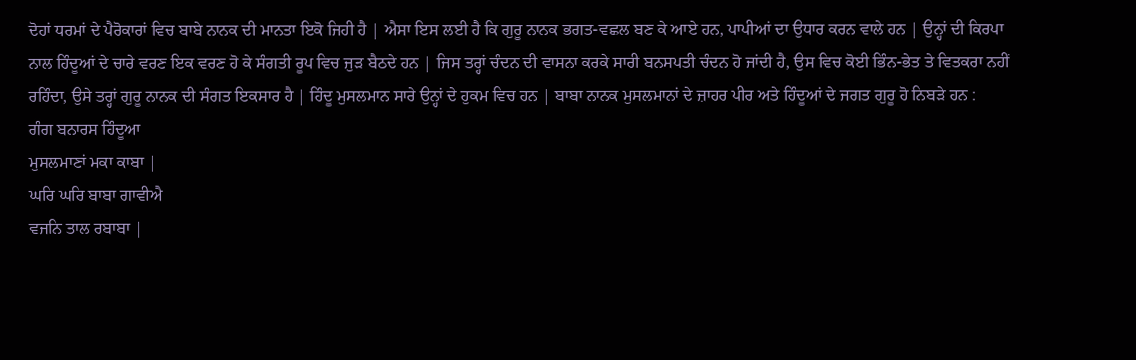ਦੋਹਾਂ ਧਰਮਾਂ ਦੇ ਪੈਰੋਕਾਰਾਂ ਵਿਚ ਬਾਬੇ ਨਾਨਕ ਦੀ ਮਾਨਤਾ ਇਕੋ ਜਿਹੀ ਹੈ | ਐਸਾ ਇਸ ਲਈ ਹੈ ਕਿ ਗੁਰੂ ਨਾਨਕ ਭਗਤ-ਵਛਲ ਬਣ ਕੇ ਆਏ ਹਨ, ਪਾਪੀਆਂ ਦਾ ਉਧਾਰ ਕਰਨ ਵਾਲੇ ਹਨ | ਉਨ੍ਹਾਂ ਦੀ ਕਿਰਪਾ ਨਾਲ ਹਿੰਦੂਆਂ ਦੇ ਚਾਰੇ ਵਰਣ ਇਕ ਵਰਣ ਹੋ ਕੇ ਸੰਗਤੀ ਰੂਪ ਵਿਚ ਜੁੜ ਬੈਠਦੇ ਹਨ | ਜਿਸ ਤਰ੍ਹਾਂ ਚੰਦਨ ਦੀ ਵਾਸਨਾ ਕਰਕੇ ਸਾਰੀ ਬਨਸਪਤੀ ਚੰਦਨ ਹੋ ਜਾਂਦੀ ਹੈ, ਉਸ ਵਿਚ ਕੋਈ ਭਿੰਨ-ਭੇਤ ਤੇ ਵਿਤਕਰਾ ਨਹੀਂ ਰਹਿੰਦਾ, ਉਸੇ ਤਰ੍ਹਾਂ ਗੁਰੂ ਨਾਨਕ ਦੀ ਸੰਗਤ ਇਕਸਾਰ ਹੈ | ਹਿੰਦੂ ਮੁਸਲਮਾਨ ਸਾਰੇ ਉਨ੍ਹਾਂ ਦੇ ਹੁਕਮ ਵਿਚ ਹਨ | ਬਾਬਾ ਨਾਨਕ ਮੁਸਲਮਾਨਾਂ ਦੇ ਜ਼ਾਹਰ ਪੀਰ ਅਤੇ ਹਿੰਦੂਆਂ ਦੇ ਜਗਤ ਗੁਰੂ ਹੋ ਨਿਬੜੇ ਹਨ :
ਗੰਗ ਬਨਾਰਸ ਹਿੰਦੂਆ
ਮੁਸਲਮਾਣਾਂ ਮਕਾ ਕਾਬਾ |
ਘਰਿ ਘਰਿ ਬਾਬਾ ਗਾਵੀਐ
ਵਜਨਿ ਤਾਲ ਰਬਾਬਾ |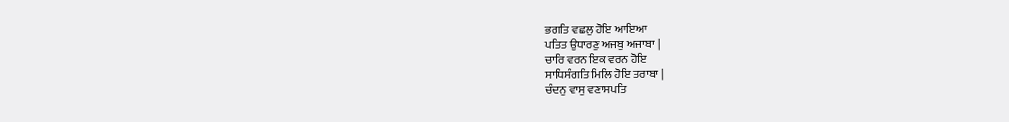ਭਗਤਿ ਵਛਲੁ ਹੋਇ ਆਇਆ
ਪਤਿਤ ਉਧਾਰਣੁ ਅਜਬੁ ਅਜਾਬਾ |
ਚਾਰਿ ਵਰਨ ਇਕ ਵਰਨ ਹੋਇ
ਸਾਧਿਸੰਗਤਿ ਮਿਲਿ ਹੋਇ ਤਰਾਬਾ |
ਚੰਦਨੁ ਵਾਸੁ ਵਣਾਸਪਤਿ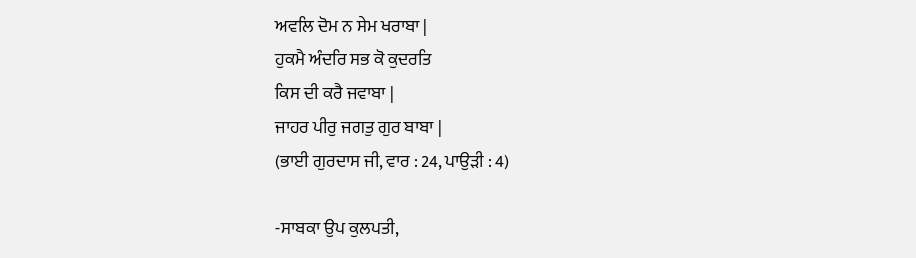ਅਵਲਿ ਦੋਮ ਨ ਸੇਮ ਖਰਾਬਾ |
ਹੁਕਮੈ ਅੰਦਰਿ ਸਭ ਕੋ ਕੁਦਰਤਿ
ਕਿਸ ਦੀ ਕਰੈ ਜਵਾਬਾ |
ਜਾਹਰ ਪੀਰੁ ਜਗਤੁ ਗੁਰ ਬਾਬਾ |
(ਭਾਈ ਗੁਰਦਾਸ ਜੀ, ਵਾਰ : 24, ਪਾਉੜੀ : 4)

-ਸਾਬਕਾ ਉਪ ਕੁਲਪਤੀ,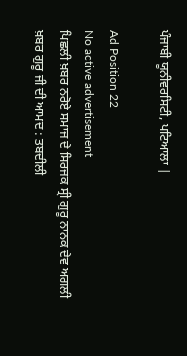ਪੰਜਾਬੀ ਯੂਨੀਵਰਸਿਟੀ, ਪਟਿਆਲਾ |

Ad Position 22
No active advertisement
ਪਿਛਲੀ ਖ਼ਬਰ ਨਰੋਏ ਸਮਾਜ ਦੇ ਸਿਰਜਕ ਸ੍ਰੀ ਗੁਰੂ ਨਾਨਕ ਦੇਵ ਅਗਲੀ ਖ਼ਬਰ ਗੁਰੂ ਜੀ ਦੀ ਆਮਦ : ਤਬਦੀਲੀ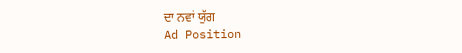ਦਾ ਨਵਾਂ ਯੁੱਗ
Ad Position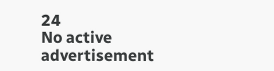24
No active advertisement